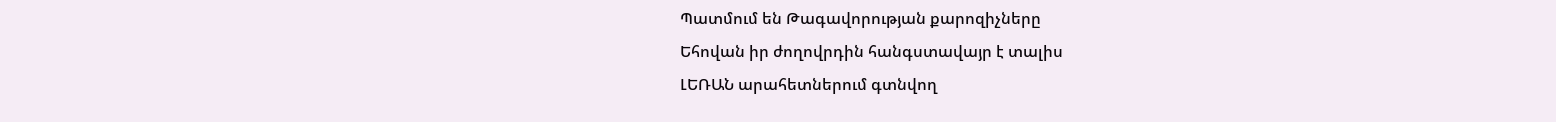Պատմում են Թագավորության քարոզիչները
Եհովան իր ժողովրդին հանգստավայր է տալիս
ԼԵՌԱՆ արահետներում գտնվող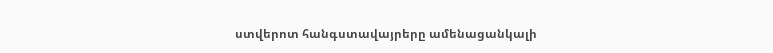ստվերոտ հանգստավայրերը ամենացանկալի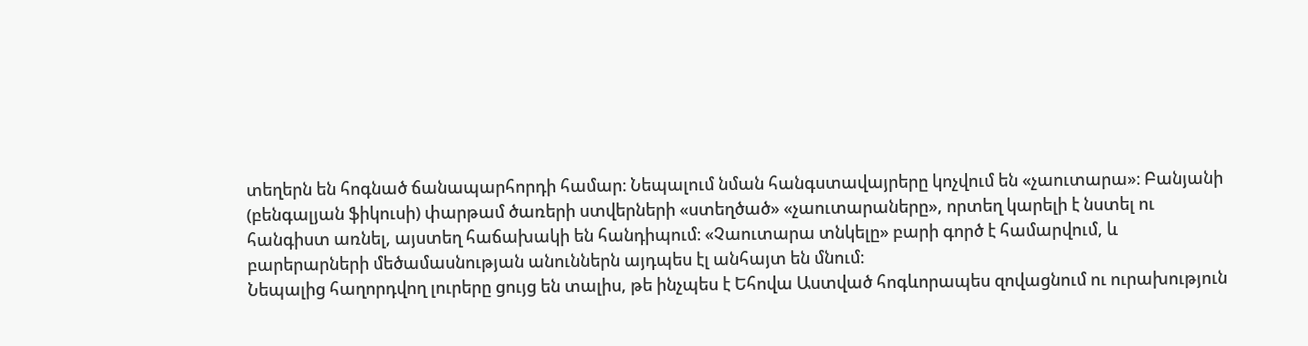տեղերն են հոգնած ճանապարհորդի համար։ Նեպալում նման հանգստավայրերը կոչվում են «չաուտարա»։ Բանյանի (բենգալյան ֆիկուսի) փարթամ ծառերի ստվերների «ստեղծած» «չաուտարաները», որտեղ կարելի է նստել ու հանգիստ առնել, այստեղ հաճախակի են հանդիպում։ «Չաուտարա տնկելը» բարի գործ է համարվում, և բարերարների մեծամասնության անուններն այդպես էլ անհայտ են մնում։
Նեպալից հաղորդվող լուրերը ցույց են տալիս, թե ինչպես է Եհովա Աստված հոգևորապես զովացնում ու ուրախություն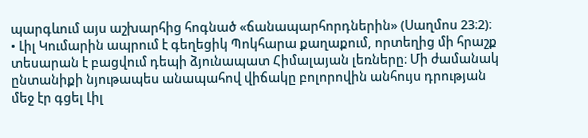պարգևում այս աշխարհից հոգնած «ճանապարհորդներին» (Սաղմոս 23։2)։
• Լիլ Կումարին ապրում է գեղեցիկ Պոկհարա քաղաքում, որտեղից մի հրաշք տեսարան է բացվում դեպի ձյունապատ Հիմալայան լեռները։ Մի ժամանակ ընտանիքի նյութապես անապահով վիճակը բոլորովին անհույս դրության մեջ էր գցել Լիլ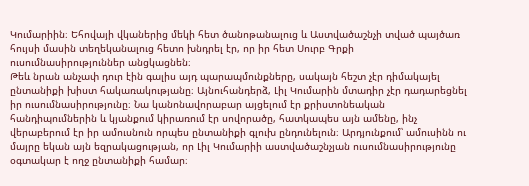Կումարիին։ Եհովայի վկաներից մեկի հետ ծանոթանալուց և Աստվածաշնչի տված պայծառ հույսի մասին տեղեկանալուց հետո խնդրել էր, որ իր հետ Սուրբ Գրքի ուսումնասիրություններ անցկացնեն։
Թեև նրան անչափ դուր էին գալիս այդ պարապմունքները, սակայն հեշտ չէր դիմակայել ընտանիքի խիստ հակառակությանը։ Այնուհանդերձ, Լիլ Կումարին մտադիր չէր դադարեցնել իր ուսումնասիրությունը։ Նա կանոնավորաբար այցելում էր քրիստոնեական հանդիպումներին և կյանքում կիրառում էր սովորածը, հատկապես այն ամենը, ինչ վերաբերում էր իր ամուսնուն որպես ընտանիքի գլուխ ընդունելուն։ Արդյունքում՝ ամուսինն ու մայրը եկան այն եզրակացության, որ Լիլ Կումարիի աստվածաշնչյան ուսումնասիրությունը օգտակար է ողջ ընտանիքի համար։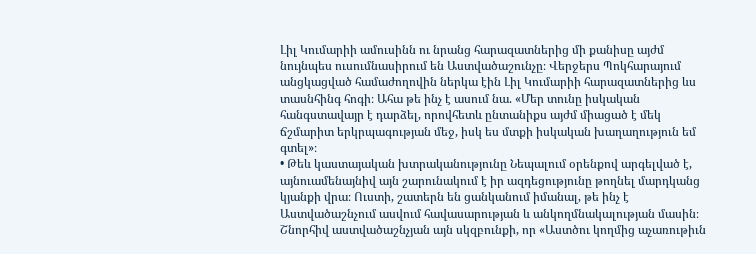Լիլ Կումարիի ամուսինն ու նրանց հարազատներից մի քանիսը այժմ նույնպես ուսումնասիրում են Աստվածաշունչը։ Վերջերս Պոկհարայում անցկացված համաժողովին ներկա էին Լիլ Կումարիի հարազատներից ևս տասնհինգ հոգի։ Ահա թե ինչ է ասում նա. «Մեր տունը իսկական հանգստավայր է դարձել, որովհետև ընտանիքս այժմ միացած է մեկ ճշմարիտ երկրպագության մեջ, իսկ ես մտքի իսկական խաղաղություն եմ գտել»։
• Թեև կաստայական խտրականությունը Նեպալում օրենքով արգելված է, այնուամենայնիվ այն շարունակում է իր ազդեցությունը թողնել մարդկանց կյանքի վրա։ Ուստի, շատերն են ցանկանում իմանալ, թե ինչ է Աստվածաշնչում ասվում հավասարության և անկողմնակալության մասին։ Շնորհիվ աստվածաշնչյան այն սկզբունքի, որ «Աստծու կողմից աչառութիւն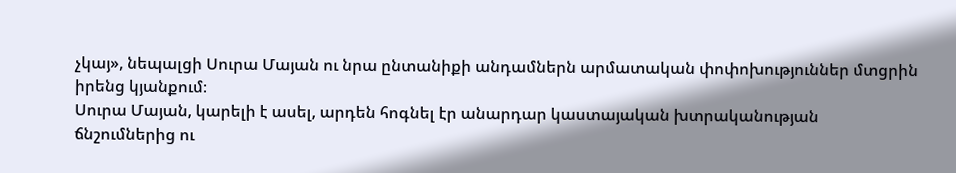չկայ», նեպալցի Սուրա Մայան ու նրա ընտանիքի անդամներն արմատական փոփոխություններ մտցրին իրենց կյանքում։
Սուրա Մայան, կարելի է ասել, արդեն հոգնել էր անարդար կաստայական խտրականության ճնշումներից ու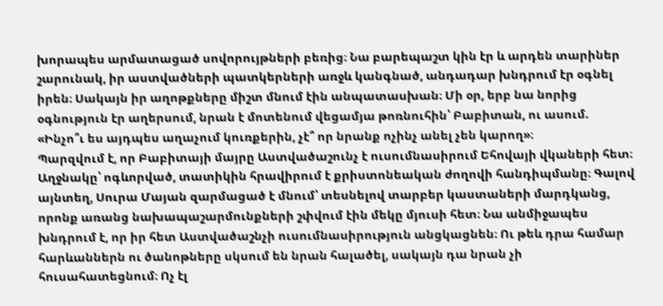խորապես արմատացած սովորույթների բեռից։ Նա բարեպաշտ կին էր և արդեն տարիներ շարունակ, իր աստվածների պատկերների առջև կանգնած, անդադար խնդրում էր օգնել իրեն։ Սակայն իր աղոթքները միշտ մնում էին անպատասխան։ Մի օր, երբ նա նորից օգնություն էր աղերսում, նրան է մոտենում վեցամյա թոռնուհին՝ Բաբիտան, ու ասում. «Ինչո՞ւ ես այդպես աղաչում կուռքերին, չէ՞ որ նրանք ոչինչ անել չեն կարող»։
Պարզվում է, որ Բաբիտայի մայրը Աստվածաշունչ է ուսումնասիրում Եհովայի վկաների հետ։ Աղջնակը՝ ոգևորված, տատիկին հրավիրում է քրիստոնեական ժողովի հանդիպմանը։ Գալով այնտեղ, Սուրա Մայան զարմացած է մնում՝ տեսնելով տարբեր կաստաների մարդկանց, որոնք առանց նախապաշարմունքների շփվում էին մեկը մյուսի հետ։ Նա անմիջապես խնդրում է, որ իր հետ Աստվածաշնչի ուսումնասիրություն անցկացնեն։ Ու թեև դրա համար հարևաններն ու ծանոթները սկսում են նրան հալածել, սակայն դա նրան չի հուսահատեցնում։ Ոչ էլ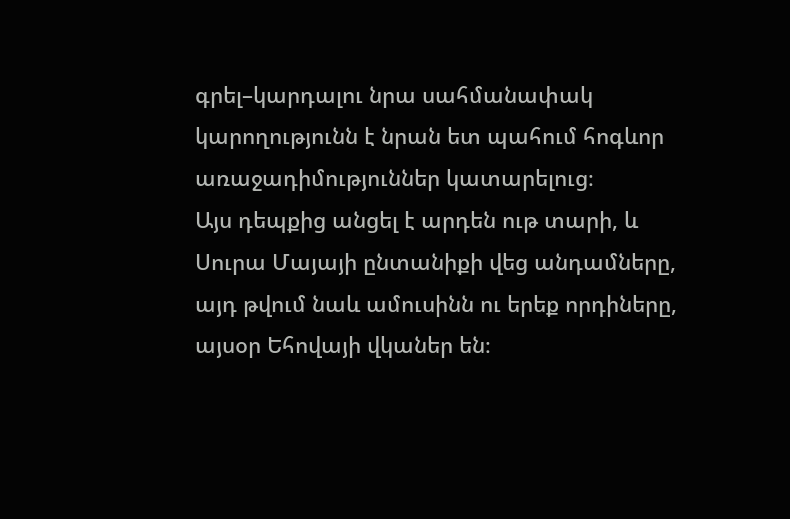գրել–կարդալու նրա սահմանափակ կարողությունն է նրան ետ պահում հոգևոր առաջադիմություններ կատարելուց։
Այս դեպքից անցել է արդեն ութ տարի, և Սուրա Մայայի ընտանիքի վեց անդամները, այդ թվում նաև ամուսինն ու երեք որդիները, այսօր Եհովայի վկաներ են։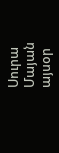Սուրա Մայան այսօր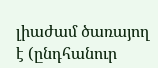լիաժամ ծառայող է (ընդհանուր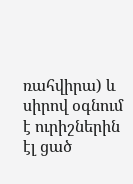ռահվիրա) և սիրով օգնում է ուրիշներին էլ ցած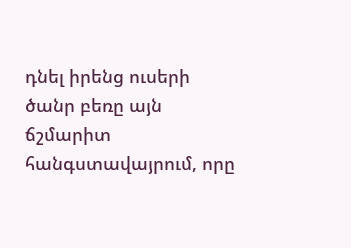դնել իրենց ուսերի ծանր բեռը այն ճշմարիտ հանգստավայրում, որը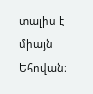տալիս է միայն Եհովան։